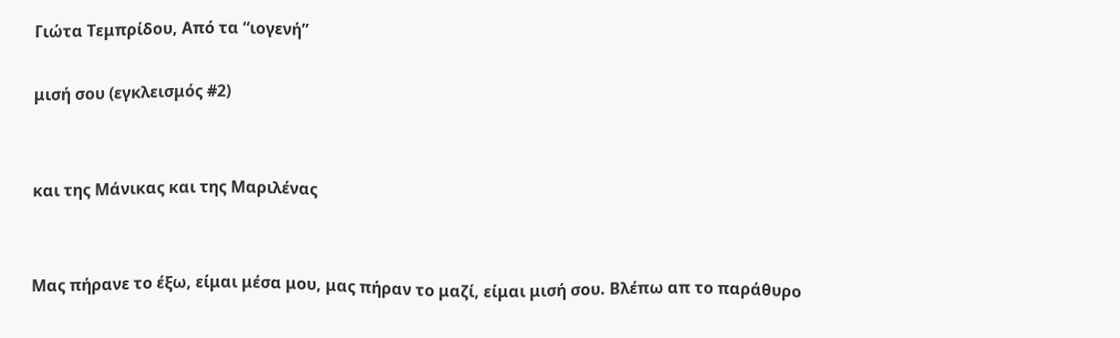Γιώτα Τεμπρίδου, Από τα “ιογενή”

μισή σου (εγκλεισμός #2)


και της Μάνικας και της Μαριλένας


Μας πήρανε το έξω, είμαι μέσα μου, μας πήραν το μαζί, είμαι μισή σου. Βλέπω απ το παράθυρο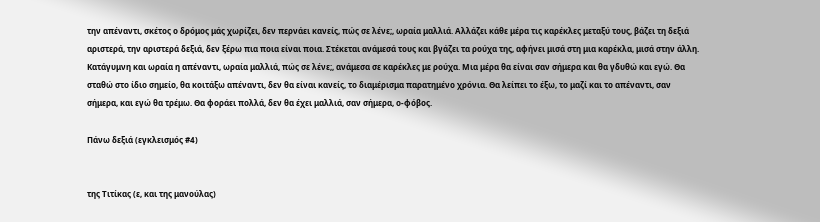την απέναντι, σκέτος ο δρόμος μάς χωρίζει, δεν περνάει κανείς, πώς σε λένε;, ωραία μαλλιά. Αλλάζει κάθε μέρα τις καρέκλες μεταξύ τους, βάζει τη δεξιά αριστερά, την αριστερά δεξιά, δεν ξέρω πια ποια είναι ποια. Στέκεται ανάμεσά τους και βγάζει τα ρούχα της, αφήνει μισά στη μια καρέκλα, μισά στην άλλη. Κατάγυμνη και ωραία η απέναντι, ωραία μαλλιά, πώς σε λένε;, ανάμεσα σε καρέκλες με ρούχα. Μια μέρα θα είναι σαν σήμερα και θα γδυθώ και εγώ. Θα σταθώ στο ίδιο σημείο, θα κοιτάξω απέναντι, δεν θα είναι κανείς, το διαμέρισμα παρατημένο χρόνια. Θα λείπει το έξω, το μαζί και το απέναντι, σαν σήμερα, και εγώ θα τρέμω. Θα φοράει πολλά, δεν θα έχει μαλλιά, σαν σήμερα, ο-φόβος.

Πάνω δεξιά (εγκλεισμός #4)


της Τιτίκας (ε, και της μανούλας)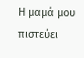Η μαμά μου πιστεύει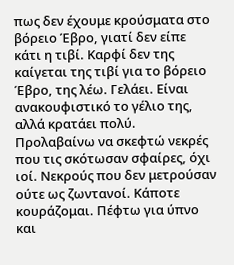πως δεν έχουμε κρούσματα στο βόρειο Έβρο, γιατί δεν είπε κάτι η τιβί. Καρφί δεν της καίγεται της τιβί για το βόρειο Έβρο, της λέω. Γελάει. Είναι ανακουφιστικό το γέλιο της, αλλά κρατάει πολύ. Προλαβαίνω να σκεφτώ νεκρές που τις σκότωσαν σφαίρες, όχι ιοί. Νεκρούς που δεν μετρούσαν ούτε ως ζωντανοί. Κάποτε κουράζομαι. Πέφτω για ύπνο και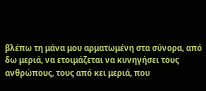βλέπω τη μάνα μου αρματωμένη στα σύνορα, από δω μεριά, να ετοιμάζεται να κυνηγήσει τους ανθρώπους, τους από κει μεριά, που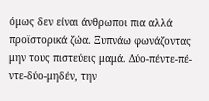όμως δεν είναι άνθρωποι πια αλλά προϊστορικά ζώα. Ξυπνάω φωνάζοντας μην τους πιστεύεις μαμά. Δύο-πέντε-πέ-ντε-δύο-μηδέν, την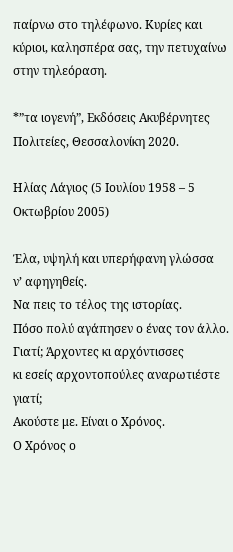παίρνω στο τηλέφωνο. Κυρίες και κύριοι, καλησπέρα σας, την πετυχαίνω στην τηλεόραση.

*”τα ιογενή”, Εκδόσεις Ακυβέρνητες Πολιτείες, Θεσσαλονίκη 2020.

Ηλίας Λάγιος (5 Ιουλίου 1958 – 5 Οκτωβρίου 2005)

Έλα, υψηλή και υπερήφανη γλώσσα
ν’ αφηγηθείς.
Να πεις το τέλος της ιστορίας.
Πόσο πολύ αγάπησεν ο ένας τον άλλο.
Γιατί; Άρχοντες κι αρχόντισσες
κι εσείς αρχοντοπούλες αναρωτιέστε γιατί;
Ακούστε με. Είναι ο Χρόνος.
Ο Χρόνος ο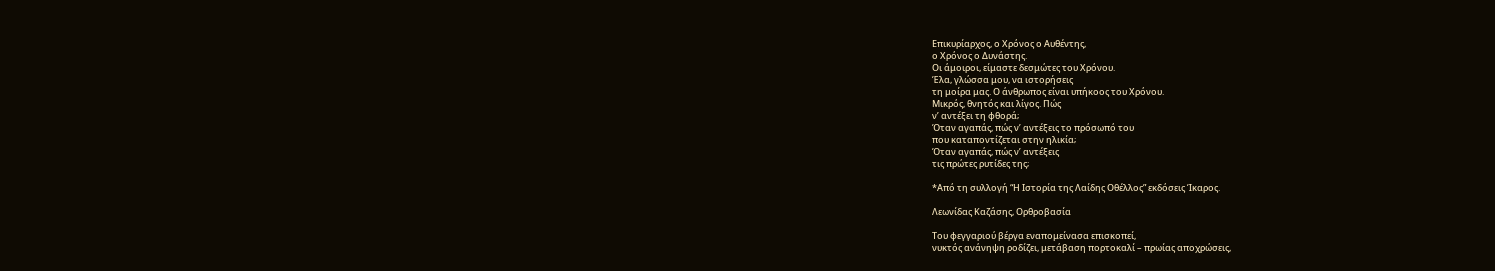Επικυρίαρχος, ο Χρόνος ο Αυθέντης,
ο Χρόνος ο Δυνάστης.
Οι άμοιροι, είμαστε δεσμώτες του Χρόνου.
Έλα, γλώσσα μου, να ιστορήσεις
τη μοίρα μας. Ο άνθρωπος είναι υπήκοος του Χρόνου.
Μικρός, θνητός και λίγος. Πώς
ν’ αντέξει τη φθορά;
Όταν αγαπάς, πώς ν’ αντέξεις το πρόσωπό του
που καταποντίζεται στην ηλικία;
Όταν αγαπάς, πώς ν’ αντέξεις
τις πρώτες ρυτίδες της;

*Από τη συλλογή “Η Ιστορία της Λαίδης Οθέλλος” εκδόσεις Ίκαρος.

Λεωνίδας Καζάσης, Ορθροβασία

Του φεγγαριού βέργα εναπομείνασα επισκοπεί,
νυκτός ανάνηψη ροδίζει, μετάβαση πορτοκαλί – πρωίας αποχρώσεις,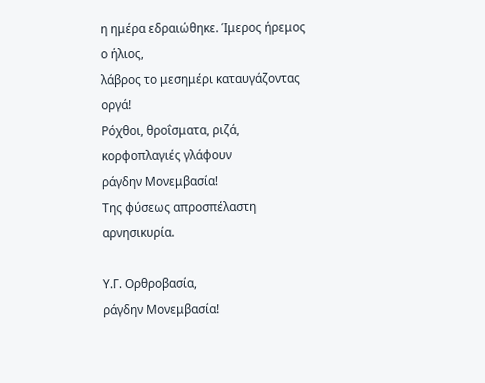η ημέρα εδραιώθηκε. Ίμερος ήρεμος ο ήλιος,
λάβρος το μεσημέρι καταυγάζοντας οργά!
Ρόχθοι, θροΐσματα, ριζά, κορφοπλαγιές γλάφουν
ράγδην Μονεμβασία!
Της φύσεως απροσπέλαστη αρνησικυρία.

Υ.Γ. Ορθροβασία,
ράγδην Μονεμβασία!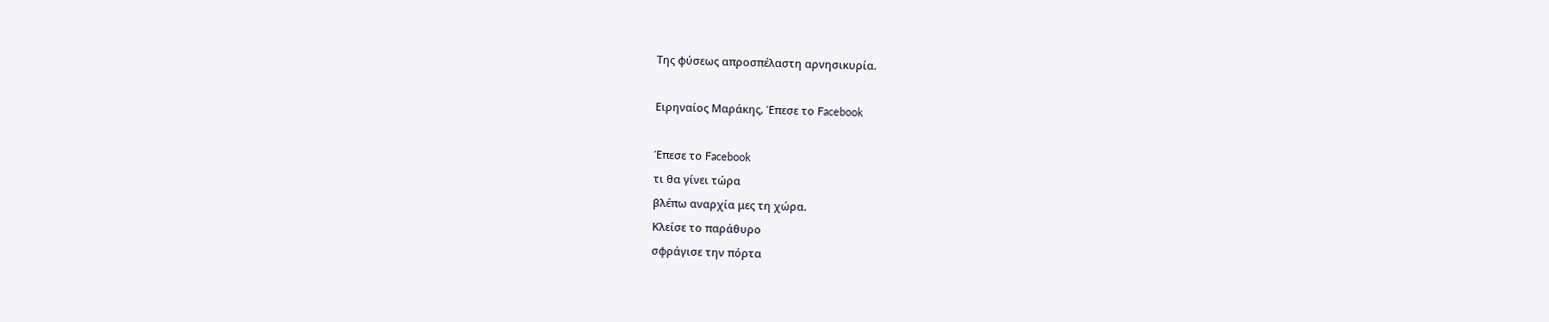Της φύσεως απροσπέλαστη αρνησικυρία.

Ειρηναίος Μαράκης, Έπεσε το Facebook

Έπεσε το Facebook
τι θα γίνει τώρα
βλέπω αναρχία μες τη χώρα.
Κλείσε το παράθυρο
σφράγισε την πόρτα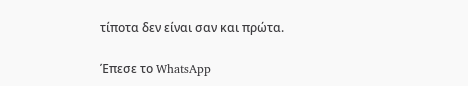τίποτα δεν είναι σαν και πρώτα.

Έπεσε το WhatsApp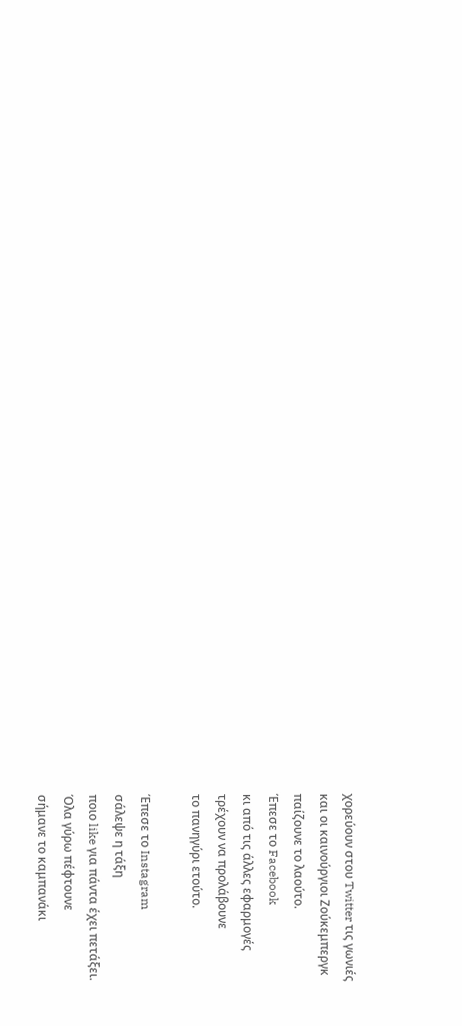χορεύουν στου Twitter τις γωνιές
και οι καινούργιοι Ζούκεμπεργκ
παίζουνε το λαούτο.
Έπεσε το Facebook
κι από τις άλλες εφαρμογές
τρέχουν να προλάβουνε
το πανηγύρι ετούτο.

Έπεσε το Instagram
σάλεψε η τάξη
ποιο like για πάντα έχει πετάξει.
Όλα γύρω πέφτουνε
σήμανε το καμπανάκι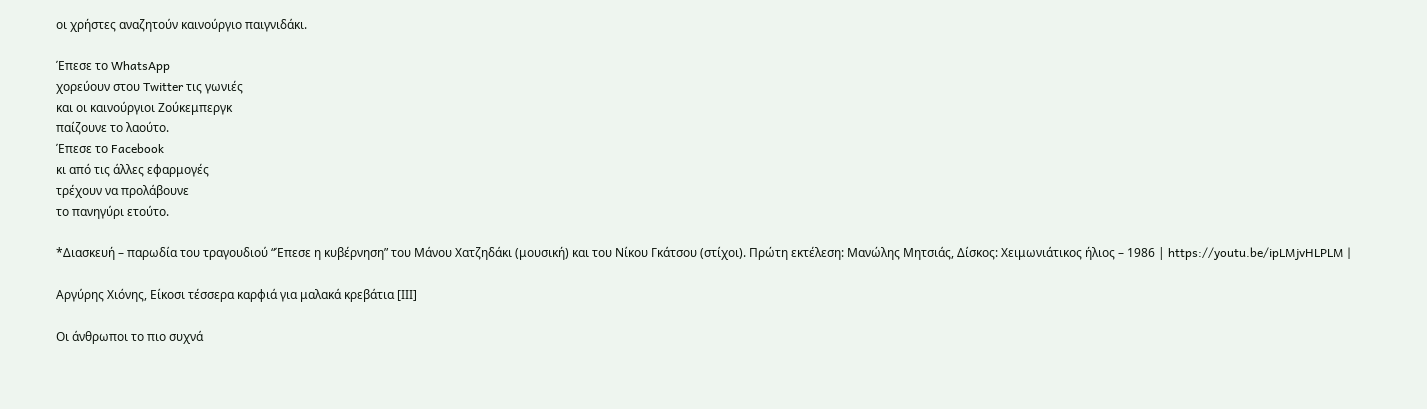οι χρήστες αναζητούν καινούργιο παιγνιδάκι.

Έπεσε το WhatsApp
χορεύουν στου Twitter τις γωνιές
και οι καινούργιοι Ζούκεμπεργκ
παίζουνε το λαούτο.
Έπεσε το Facebook
κι από τις άλλες εφαρμογές
τρέχουν να προλάβουνε
το πανηγύρι ετούτο.

*Διασκευή – παρωδία του τραγουδιού “Έπεσε η κυβέρνηση” του Μάνου Χατζηδάκι (μουσική) και του Νίκου Γκάτσου (στίχοι). Πρώτη εκτέλεση: Μανώλης Μητσιάς, Δίσκος: Χειμωνιάτικος ήλιος – 1986 | https://youtu.be/ipLMjvHLPLM |

Αργύρης Χιόνης, Είκοσι τέσσερα καρφιά για μαλακά κρεβάτια [ΙΙΙ]

Οι άνθρωποι το πιο συχνά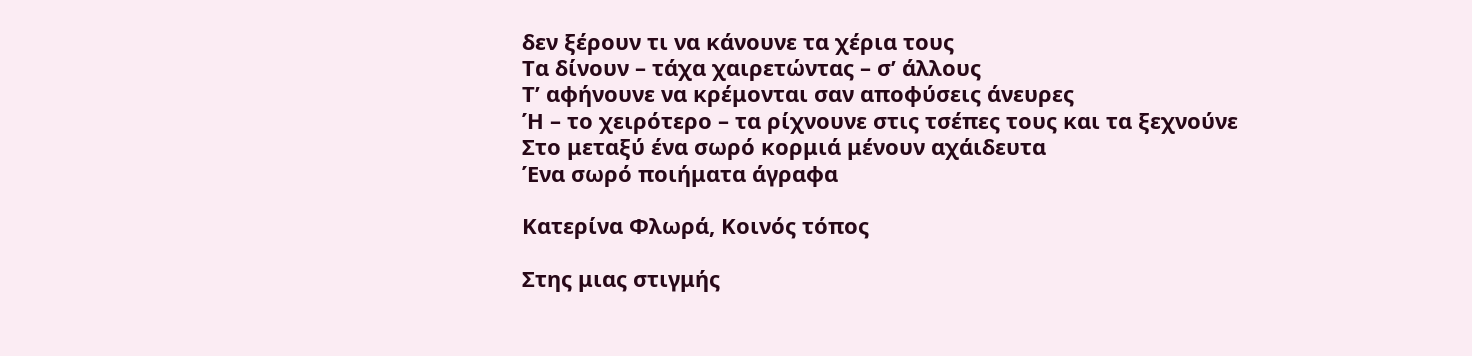δεν ξέρουν τι να κάνουνε τα χέρια τους
Τα δίνουν – τάχα χαιρετώντας – σ’ άλλους
Τ’ αφήνουνε να κρέμονται σαν αποφύσεις άνευρες
Ή – το χειρότερο – τα ρίχνουνε στις τσέπες τους και τα ξεχνούνε
Στο μεταξύ ένα σωρό κορμιά μένουν αχάιδευτα
Ένα σωρό ποιήματα άγραφα

Κατερίνα Φλωρά, Κοινός τόπος

Στης μιας στιγμής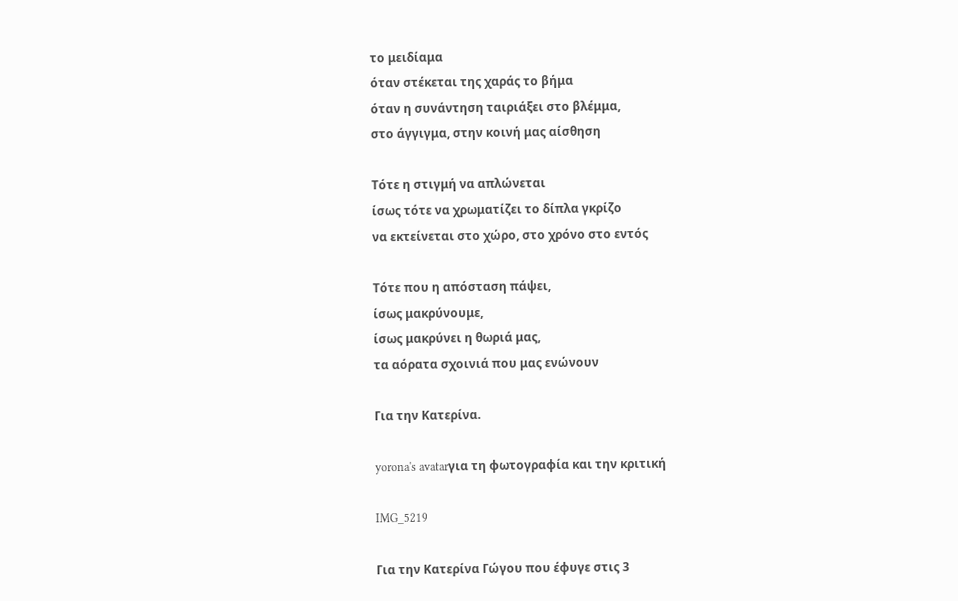το μειδίαμα
όταν στέκεται της χαράς το βήμα
όταν η συνάντηση ταιριάξει στο βλέμμα,
στο άγγιγμα, στην κοινή μας αίσθηση

Τότε η στιγμή να απλώνεται
ίσως τότε να χρωματίζει το δίπλα γκρίζο
να εκτείνεται στο χώρο, στο χρόνο στο εντός

Τότε που η απόσταση πάψει,
ίσως μακρύνουμε,
ίσως μακρύνει η θωριά μας,
τα αόρατα σχοινιά που μας ενώνουν

Για την Κατερίνα.

yorona's avatarγια τη φωτογραφία και την κριτική

IMG_5219

Για την Κατερίνα Γώγου που έφυγε στις 3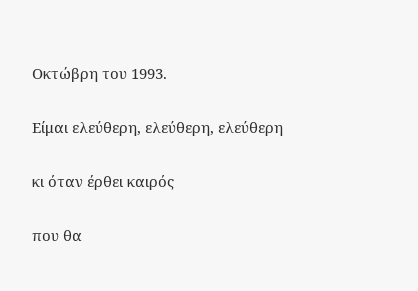Οκτώβρη του 1993.

Είμαι ελεύθερη, ελεύθερη, ελεύθερη

κι όταν έρθει καιρός

που θα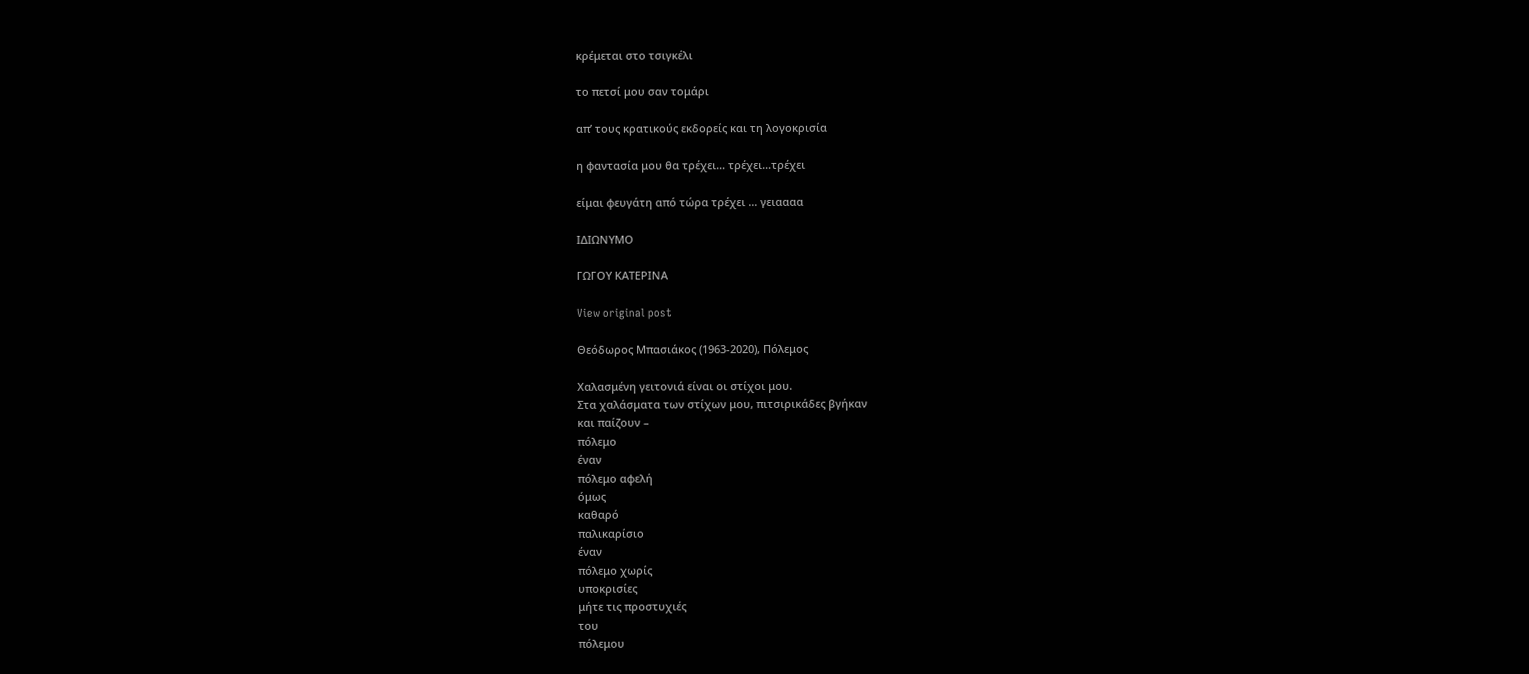κρέμεται στο τσιγκέλι

το πετσί μου σαν τομάρι

απ’ τους κρατικούς εκδορείς και τη λογοκρισία

η φαντασία μου θα τρέχει… τρέχει…τρέχει

είμαι φευγάτη από τώρα τρέχει … γειαααα

ΙΔΙΩΝΥΜΟ

ΓΩΓΟΥ ΚΑΤΕΡΙΝΑ

View original post

Θεόδωρος Μπασιάκος (1963-2020), Πόλεμος

Χαλασμένη γειτονιά είναι οι στίχοι μου.
Στα χαλάσματα των στίχων μου, πιτσιρικάδες βγήκαν
και παίζουν –
πόλεμο
έναν
πόλεμο αφελή
όμως
καθαρό
παλικαρίσιο
έναν
πόλεμο χωρίς
υποκρισίες
μήτε τις προστυχιές
του
πόλεμου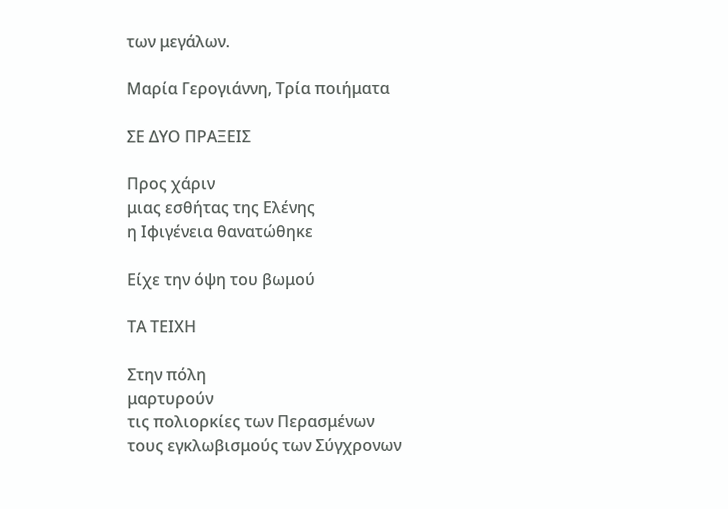των μεγάλων.

Μαρία Γερογιάννη, Τρία ποιήματα

ΣΕ ΔΥΟ ΠΡΑΞΕΙΣ

Προς χάριν
μιας εσθήτας της Ελένης
η Ιφιγένεια θανατώθηκε

Είχε την όψη του βωμού

ΤΑ ΤΕΙΧΗ

Στην πόλη
μαρτυρούν
τις πολιορκίες των Περασμένων
τους εγκλωβισμούς των Σύγχρονων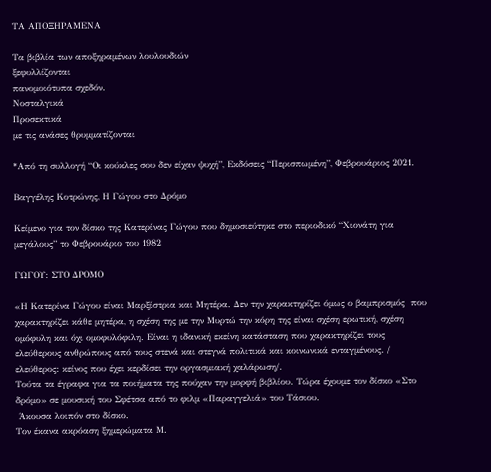ΤΑ ΑΠΟΞΗΡΑΜΕΝΑ

Τα βιβλία των αποξηραμένων λουλουδιών
ξεφυλλίζονται
πανομοιότυπα σχεδόν.
Νοσταλγικά
Προσεκτικά
με τις ανάσες θρυμματίζονται

*Από τη συλλογή “Οι κούκλες σου δεν είχαν ψυχή”, Εκδόσεις “Περισπωμένη”, Φεβρουάριος 2021.

Βαγγέλης Κοτρώνης, Η Γώγου στο Δρόμο

Κείμενο για τον δίσκο της Κατερίνας Γώγου που δημοσιεύτηκε στο περιοδικό “Χιονάτη για μεγάλους” το Φεβρουάριο του 1982

ΓΩΓΟΥ: ΣΤΟ ΔΡΟΜΟ

«Η Κατερίνα Γώγου είναι Μαρξίστρια και Μητέρα. Δεν την χαρακτηρίζει όμως ο βαμπρισμός  που χαρακτηρίζει κάθε μητέρα, η σχέση της με την Μυρτώ την κόρη της είναι σχέση ερωτική, σχέση ομόφυλη και όχι ομοφυλόφιλη. Είναι η ιδανική εκείνη κατάσταση που χαρακτηρίζει τους ελεύθερους ανθρώπους από τους στενά και στεγνά πολιτικά και κοινωνικά ενταγμένους. / ελεύθερος: κείνος που έχει κερδίσει την οργασμιακή χαλάρωση/.
Τούτα τα έγραφα για τα ποιήματα της πούχαν την μορφή βιβλίου. Τώρα έχουμε τον δίσκο «Στο δρόμο» σε μουσική του Σφέτσα από το φιλμ «Παραγγελιά» του Τάσιου.
 Άκουσα λοιπόν στο δίσκο.
Τον έκανα ακρόαση ξημερώματα Μ.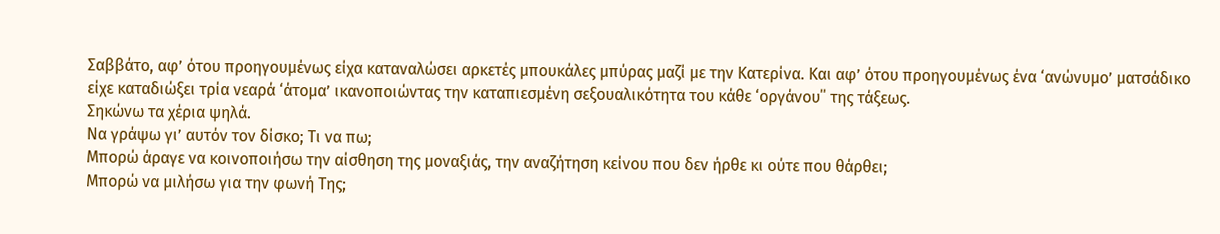Σαββάτο, αφ’ ότου προηγουμένως είχα καταναλώσει αρκετές μπουκάλες μπύρας μαζί με την Κατερίνα. Και αφ’ ότου προηγουμένως ένα ‘ανώνυμο’ ματσάδικο είχε καταδιώξει τρία νεαρά ‘άτομα’ ικανοποιώντας την καταπιεσμένη σεξουαλικότητα του κάθε ‘οργάνου΄΄ της τάξεως.
Σηκώνω τα χέρια ψηλά.
Να γράψω γι’ αυτόν τον δίσκο; Τι να πω;
Μπορώ άραγε να κοινοποιήσω την αίσθηση της μοναξιάς, την αναζήτηση κείνου που δεν ήρθε κι ούτε που θάρθει;
Μπορώ να μιλήσω για την φωνή Της;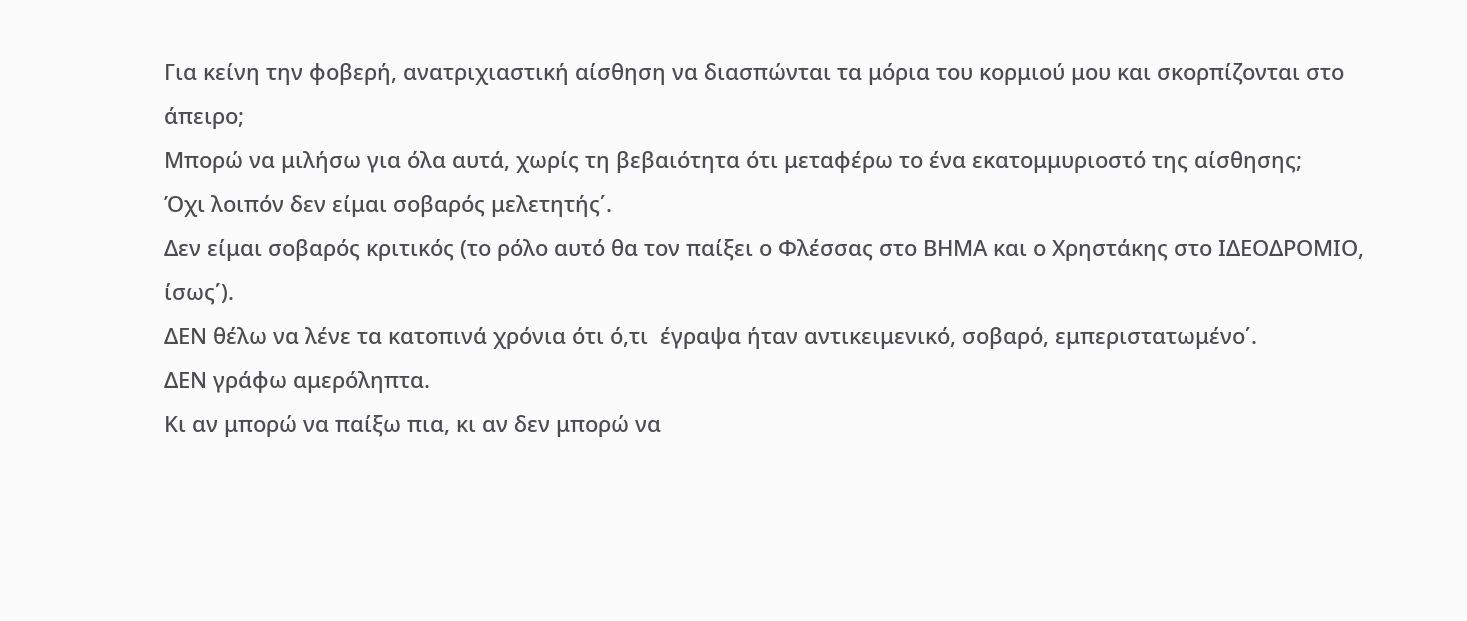Για κείνη την φοβερή, ανατριχιαστική αίσθηση να διασπώνται τα μόρια του κορμιού μου και σκορπίζονται στο άπειρο;
Μπορώ να μιλήσω για όλα αυτά, χωρίς τη βεβαιότητα ότι μεταφέρω το ένα εκατομμυριοστό της αίσθησης;
Όχι λοιπόν δεν είμαι σοβαρός μελετητής΄.
Δεν είμαι σοβαρός κριτικός (το ρόλο αυτό θα τον παίξει ο Φλέσσας στο ΒΗΜΑ και ο Χρηστάκης στο ΙΔΕΟΔΡΟΜΙΟ, ίσως΄).
ΔΕΝ θέλω να λένε τα κατοπινά χρόνια ότι ό,τι  έγραψα ήταν αντικειμενικό, σοβαρό, εμπεριστατωμένο΄.
ΔΕΝ γράφω αμερόληπτα.
Κι αν μπορώ να παίξω πια, κι αν δεν μπορώ να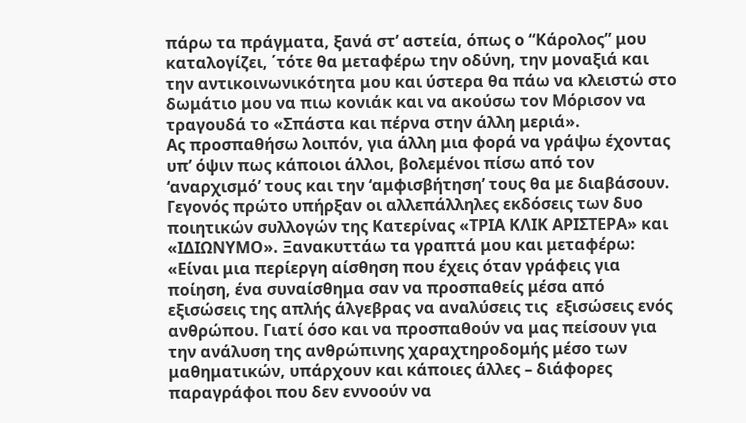πάρω τα πράγματα, ξανά στ’ αστεία, όπως ο “Κάρολος” μου καταλογίζει, ΄τότε θα μεταφέρω την οδύνη, την μοναξιά και την αντικοινωνικότητα μου και ύστερα θα πάω να κλειστώ στο δωμάτιο μου να πιω κονιάκ και να ακούσω τον Μόρισον να τραγουδά το «Σπάστα και πέρνα στην άλλη μεριά».
Ας προσπαθήσω λοιπόν, για άλλη μια φορά να γράψω έχοντας υπ’ όψιν πως κάποιοι άλλοι, βολεμένοι πίσω από τον ‘αναρχισμό’ τους και την ‘αμφισβήτηση’ τους θα με διαβάσουν.
Γεγονός πρώτο υπήρξαν οι αλλεπάλληλες εκδόσεις των δυο ποιητικών συλλογών της Κατερίνας «ΤΡΙΑ ΚΛΙΚ ΑΡΙΣΤΕΡΑ» και «ΙΔΙΩΝΥΜΟ». Ξανακυττάω τα γραπτά μου και μεταφέρω: «Είναι μια περίεργη αίσθηση που έχεις όταν γράφεις για ποίηση, ένα συναίσθημα σαν να προσπαθείς μέσα από εξισώσεις της απλής άλγεβρας να αναλύσεις τις  εξισώσεις ενός ανθρώπου. Γιατί όσο και να προσπαθούν να μας πείσουν για την ανάλυση της ανθρώπινης χαραχτηροδομής μέσο των μαθηματικών, υπάρχουν και κάποιες άλλες – διάφορες παραγράφοι που δεν εννοούν να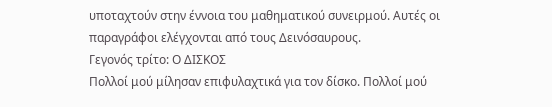υποταχτούν στην έννοια του μαθηματικού συνειρμού. Αυτές οι παραγράφοι ελέγχονται από τους Δεινόσαυρους.
Γεγονός τρίτο: Ο ΔΙΣΚΟΣ
Πολλοί μού μίλησαν επιφυλαχτικά για τον δίσκο. Πολλοί μού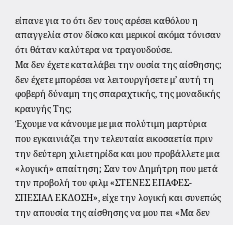είπανε για το ότι δεν τους αρέσει καθόλου η απαγγελία στον δίσκο και μερικοί ακόμα τόνισαν ότι θάταν καλύτερα να τραγουδούσε.
Μα δεν έχετε καταλάβει την ουσία της αίσθησης; δεν έχετε μπορέσει να λειτουργήσετε μ’ αυτή τη φοβερή δύναμη της σπαραχτικής, της μοναδικής κραυγής Της;
Έχουμε να κάνουμε με μια πολύτιμη μαρτύρια που εγκαινιάζει την τελευταία εικοσαετία πριν την δεύτερη χιλιετηρίδα και μου προβάλλετε μια «λογική» απαίτηση; Σαν τον Δημήτρη που μετά την προβολή του φιλμ «ΣΤΕΝΕΣ ΕΠΑΦΕΣ- ΣΠΕΣΙΑΛ ΕΚΔΟΣΗ», είχε την λογική και συνεπώς την απουσία της αίσθησης να μου πει «Μα δεν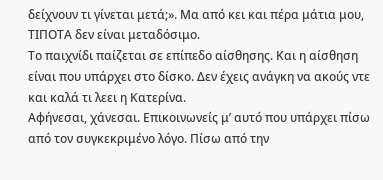δείχνουν τι γίνεται μετά;». Μα από κει και πέρα μάτια μου, ΤΙΠΟΤΑ δεν είναι μεταδόσιμο.
Το παιχνίδι παίζεται σε επίπεδο αίσθησης. Και η αίσθηση είναι που υπάρχει στο δίσκο. Δεν έχεις ανάγκη να ακούς ντε και καλά τι λεει η Κατερίνα.
Αφήνεσαι, χάνεσαι. Επικοινωνείς μ’ αυτό που υπάρχει πίσω από τον συγκεκριμένο λόγο. Πίσω από την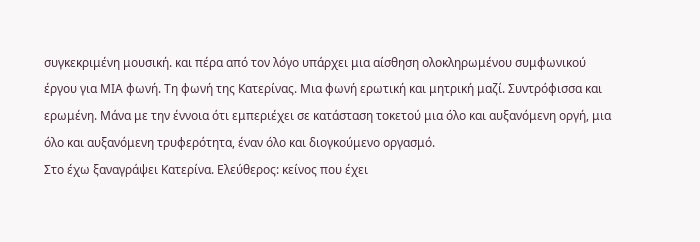συγκεκριμένη μουσική. και πέρα από τον λόγο υπάρχει μια αίσθηση ολοκληρωμένου συμφωνικού έργου για ΜΙΑ φωνή. Τη φωνή της Κατερίνας. Μια φωνή ερωτική και μητρική μαζί. Συντρόφισσα και ερωμένη. Μάνα με την έννοια ότι εμπεριέχει σε κατάσταση τοκετού μια όλο και αυξανόμενη οργή, μια όλο και αυξανόμενη τρυφερότητα, έναν όλο και διογκούμενο οργασμό.
Στο έχω ξαναγράψει Κατερίνα. Ελεύθερος: κείνος που έχει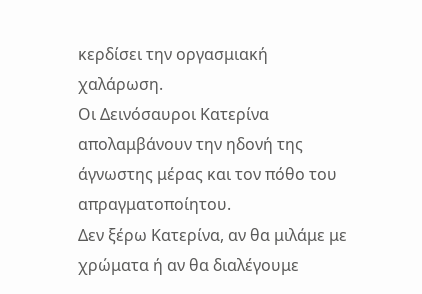κερδίσει την οργασμιακή χαλάρωση.
Οι Δεινόσαυροι Κατερίνα απολαμβάνουν την ηδονή της άγνωστης μέρας και τον πόθο του απραγματοποίητου.
Δεν ξέρω Κατερίνα, αν θα μιλάμε με χρώματα ή αν θα διαλέγουμε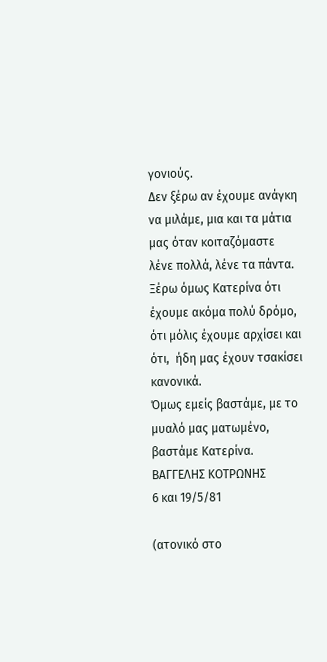γονιούς.
Δεν ξέρω αν έχουμε ανάγκη να μιλάμε, μια και τα μάτια μας όταν κοιταζόμαστε λένε πολλά, λένε τα πάντα.
Ξέρω όμως Κατερίνα ότι έχουμε ακόμα πολύ δρόμο, ότι μόλις έχουμε αρχίσει και ότι,  ήδη μας έχουν τσακίσει κανονικά.
Όμως εμείς βαστάμε, με το μυαλό μας ματωμένο, βαστάμε Κατερίνα.
ΒΑΓΓΕΛΗΣ ΚΟΤΡΩΝΗΣ
6 και 19/5/81

(ατονικό στο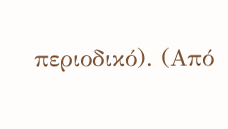περιοδικό). (Από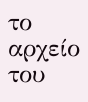το αρχείο του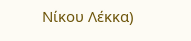Νίκου Λέκκα)